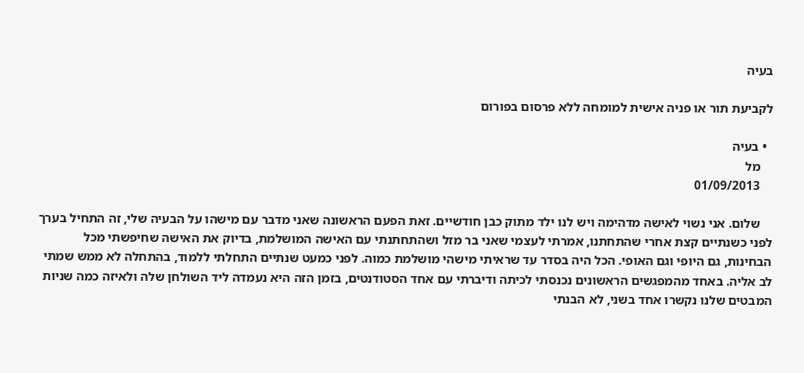בעיה

לקביעת תור או פניה אישית למומחה ללא פרסום בפורום

  • בעיה
    מל
    01/09/2013

    שלום. אני נשוי לאישה מדהימה ויש לנו ילד מתוק כבן חודשיים. זאת הפעם הראשונה שאני מדבר עם מישהו על הבעיה שלי, זה התחיל בערך לפני כשנתיים קצת אחרי שהתחתנו, אמרתי לעצמי שאני בר מזל ושהתחתנתי עם האישה המושלמת, בדיוק את האישה שחיפשתי מכל הבחינות, גם היופי וגם האופי. הכל היה בסדר עד שראיתי מישהי מושלמת כמוה. לפני כמעט שנתיים התחלתי ללמוד, בהתחלה לא ממש שמתי לב אליה. באחד מהמפגשים הראשונים נכנסתי לכיתה ודיברתי עם אחד הסטודנטים, בזמן הזה היא נעמדה ליד השולחן שלה ולאיזה כמה שניות המבטים שלנו נקשרו אחד בשני, לא הבנתי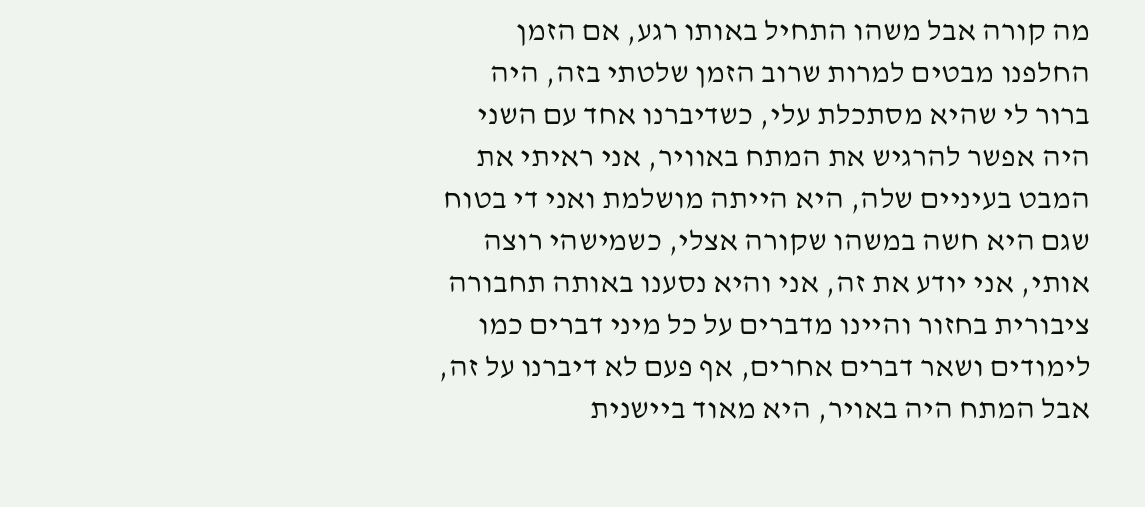מה קורה אבל משהו התחיל באותו רגע, אם הזמן החלפנו מבטים למרות שרוב הזמן שלטתי בזה, היה ברור לי שהיא מסתכלת עלי, כשדיברנו אחד עם השני היה אפשר להרגיש את המתח באוויר, אני ראיתי את המבט בעיניים שלה, היא הייתה מושלמת ואני די בטוח שגם היא חשה במשהו שקורה אצלי, כשמישהי רוצה אותי, אני יודע את זה, אני והיא נסענו באותה תחבורה ציבורית בחזור והיינו מדברים על כל מיני דברים כמו לימודים ושאר דברים אחרים, אף פעם לא דיברנו על זה, אבל המתח היה באויר, היא מאוד ביישנית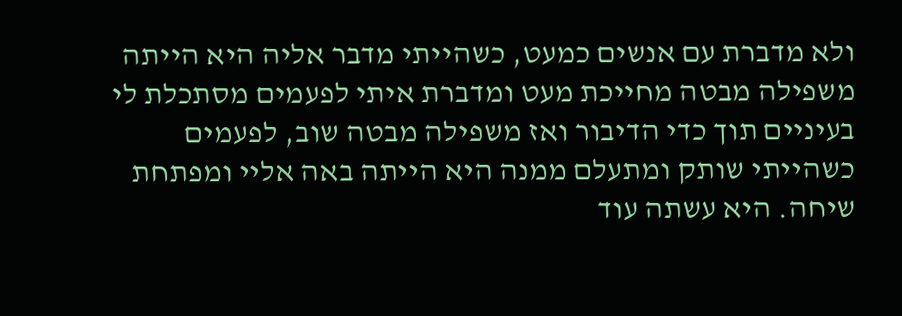ולא מדברת עם אנשים כמעט, כשהייתי מדבר אליה היא הייתה משפילה מבטה מחייכת מעט ומדברת איתי לפעמים מסתכלת לי בעיניים תוך כדי הדיבור ואז משפילה מבטה שוב, לפעמים כשהייתי שותק ומתעלם ממנה היא הייתה באה אליי ומפתחת שיחה. היא עשתה עוד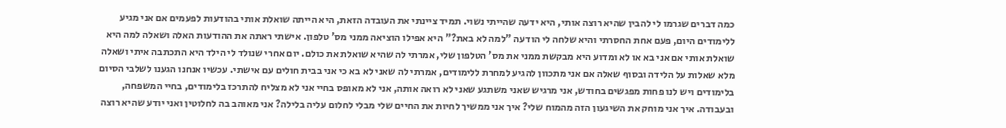כמה דברים שגרמו לי להבין שהיא רוצה אותי, היא ידעה שהייתי נשוי. תמיד ציינתי את העובדה הזאת, היא הייתה שואלת אותי בהודעות לפעמים אם אני מגיע ללימודים היום, פעם אחת החסרתי והיא שלחה לי הודעה "למה לא באת?" היא אפילו הוציאה ממני מס' טלפון. אישתי ראתה את ההודעות האלה ושאלה למה היא שואלת אותי אם אני בא או לא ומדוע היא מבקשת ממני את מס' הטלפון שלי, אמרתי לה שהיא שואלת את כולם. יום אחרי שנולד לי הילד היא התכתבה איתי ושאלה מלא שאלות על הלידה ובסוף שאלה אם אני מתכוון להגיע למחרת ללימודים, אמרתי לה שאני לא בא כי אני בבית חולים עם אישתי. עכשיו אנחנו הגענו לשלבי הסיום בלימודים ויש לנו פחות מפגשים בחודש, אני מרגיש שאני משתגע שאני לא רואה אותה, אני לא מאופס בחיי אני לא מצליח להתרכז בלימודים, בחיי המשפחה, ובעבודה. איך אני מוחק את השיגעון הזה מהמוח שלי? איך אני ממשיך לחיות את החיים שלי מבלי לחלום עליה בלילה? אני מאוהב בה לחלוטין ואני יודע שהיא רוצה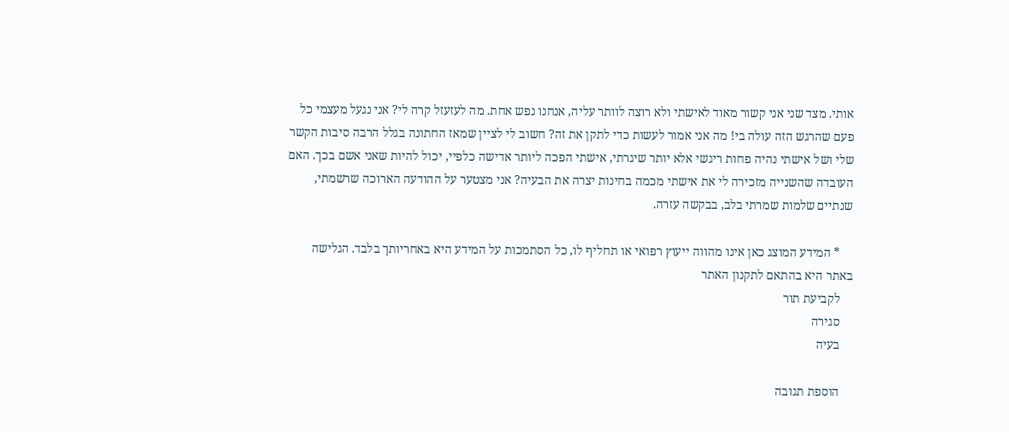אותי. מצד שני אני קשור מאוד לאישתי ולא רוצה לוותר עליה, אנחנו נפש אחת. מה לעזעזל קרה לי? אני נגעל מעצמי כל פעם שהרגש הזה עולה בי! מה אני אמור לעשות כדי לתקן את זה? חשוב לי לציין שמאז החתונה בגלל הרבה סיבות הקשר שלי ושל אישתי נהיה פחות ריגשי אלא יותר שיגרתי, אישתי הפכה ליותר אדישה כלפיי, יכול להיות שאני אשם בכך. האם העובדה שהשנייה מזכירה לי את אישתי מכמה בחינות יצרה את הבעיה? אני מצטער על ההודעה הארוכה שרשמתי, שנתיים שלמות שמרתי בלב, בבקשה עזרה.

    * המידע המוצג כאן אינו מהווה ייעוץ רפואי או תחליף לו, כל הסתמכות על המידע היא באחריותך בלבד. הגלישה באתר היא בהתאם לתקנון האתר
    לקביעת תור
    סגירה
    בעיה

    הוספת תגובה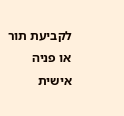לקביעת תור או פניה אישית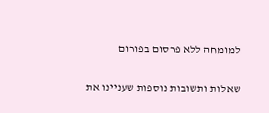למומחה ללא פרסום בפורום


שאלות ותשובות נוספות שעניינו את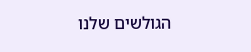הגולשים שלנו